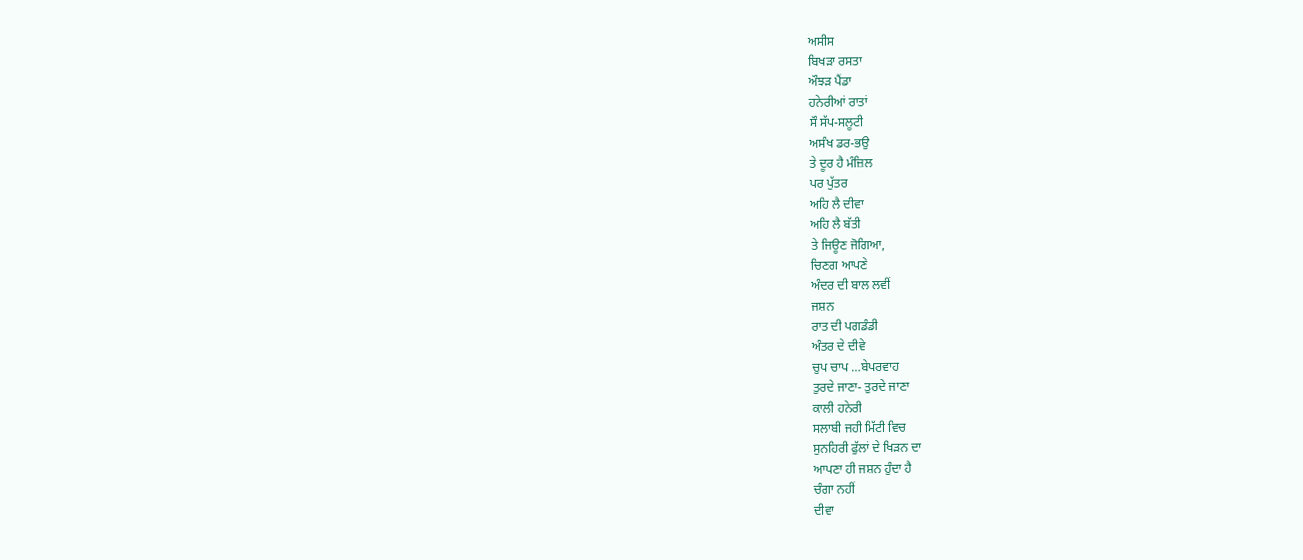ਅਸੀਸ
ਬਿਖੜਾ ਰਸਤਾ
ਔਝੜ ਪੈਂਡਾ
ਹਨੇਰੀਆਂ ਰਾਤਾਂ
ਸੌ ਸੱਪ-ਸਲੂਟੀ
ਅਸੰਖ ਡਰ-ਭਉ
ਤੇ ਦੂਰ ਹੈ ਮੰਜ਼ਿਲ
ਪਰ ਪੁੱਤਰ
ਅਹਿ ਲੈ ਦੀਵਾ
ਅਹਿ ਲੈ ਬੱਤੀ
ਤੇ ਜਿਊਣ ਜੋਗਿਆ,
ਚਿਣਗ ਆਪਣੇ
ਅੰਦਰ ਦੀ ਬਾਲ ਲਵੀਂ
ਜਸ਼ਨ
ਰਾਤ ਦੀ ਪਗਡੰਡੀ
ਅੰਤਰ ਦੇ ਦੀਵੇ
ਚੁਪ ਚਾਪ …ਬੇਪਰਵਾਹ
ਤੁਰਦੇ ਜਾਣਾ- ਤੁਰਦੇ ਜਾਣਾ
ਕਾਲੀ ਹਨੇਰੀ
ਸਲਾਬੀ ਜਹੀ ਮਿੱਟੀ ਵਿਚ
ਸੁਨਹਿਰੀ ਫੁੱਲਾਂ ਦੇ ਖਿੜਨ ਦਾ
ਆਪਣਾ ਹੀ ਜਸ਼ਨ ਹੁੰਦਾ ਹੈ
ਚੰਗਾ ਨਹੀਂ
ਦੀਵਾ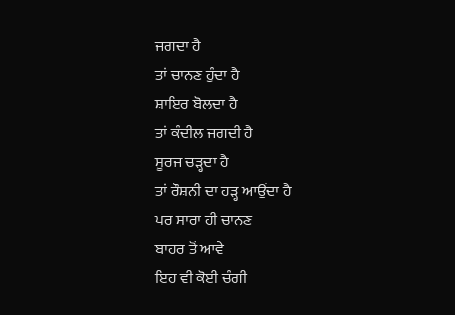ਜਗਦਾ ਹੈ
ਤਾਂ ਚਾਨਣ ਹੁੰਦਾ ਹੈ
ਸ਼ਾਇਰ ਬੋਲਦਾ ਹੈ
ਤਾਂ ਕੰਦੀਲ ਜਗਦੀ ਹੈ
ਸੂਰਜ ਚੜ੍ਹਦਾ ਹੈ
ਤਾਂ ਰੌਸ਼ਨੀ ਦਾ ਹੜ੍ਹ ਆਉਂਦਾ ਹੈ
ਪਰ ਸਾਰਾ ਹੀ ਚਾਨਣ
ਬਾਹਰ ਤੋਂ ਆਵੇ
ਇਹ ਵੀ ਕੋਈ ਚੰਗੀ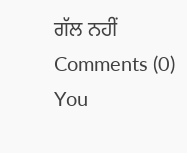ਗੱਲ ਨਹੀਂ
Comments (0)
You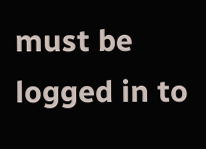must be logged in to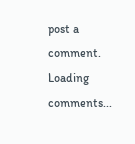post a comment.
Loading comments...